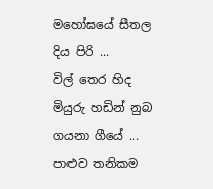මහෝඝයේ සීතල දිය පිරි ...
විල් තෙර හිද
මියුරු හඩින් නුබ ගයනා ගීයේ ...
පාළුව තනිකම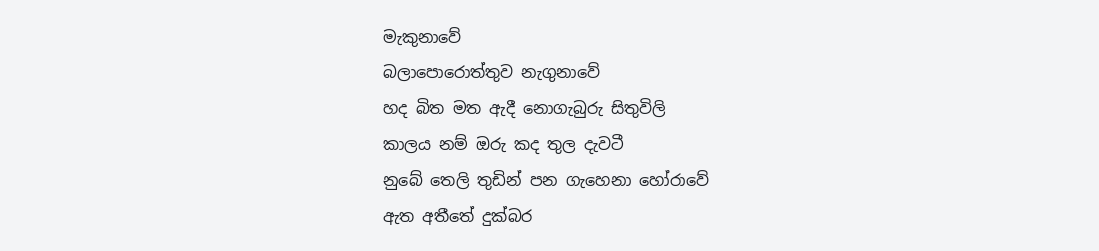මැකුනාවේ
බලාපොරොත්තුව නැගුනාවේ
හද බිත මත ඇදී නොගැබුරු සිතුවිලි
කාලය නම් ඔරු කද තුල දැවටී
නුබේ තෙලි තුඩින් පන ගැහෙනා හෝරාවේ
ඇත අතීතේ දුක්බර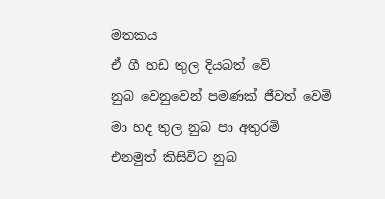මතකය
ඒ ගී හඩ තුල දියබත් වේ
නුබ වෙනුවෙන් පමණක් ජීවත් වෙමි
මා හද තුල නුබ පා අතුරමි
එනමුත් කිසිවිට නුබ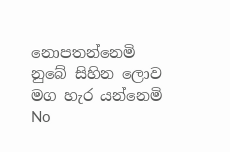නොපතන්නෙමි
නුබේ සිහින ලොව මග හැර යන්නෙමි
No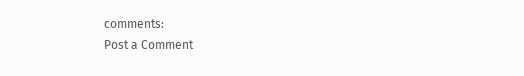comments:
Post a Comment